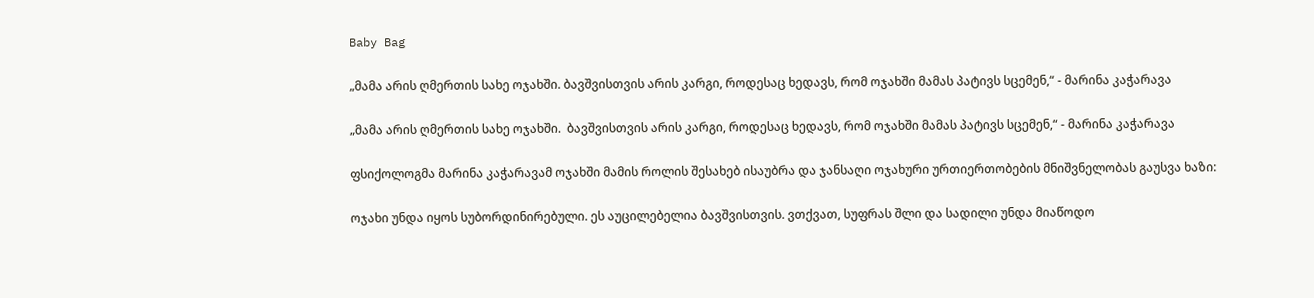Baby Bag

„მამა არის ღმერთის სახე ოჯახში. ბავშვისთვის არის კარგი, როდესაც ხედავს, რომ ოჯახში მამას პატივს სცემენ,“ - მარინა კაჭარავა

„მამა არის ღმერთის სახე ოჯახში.  ბავშვისთვის არის კარგი, როდესაც ხედავს, რომ ოჯახში მამას პატივს სცემენ,“ - მარინა კაჭარავა

ფსიქოლოგმა მარინა კაჭარავამ ოჯახში მამის როლის შესახებ ისაუბრა და ჯანსაღი ოჯახური ურთიერთობების მნიშვნელობას გაუსვა ხაზი:

ოჯახი უნდა იყოს სუბორდინირებული. ეს აუცილებელია ბავშვისთვის. ვთქვათ, სუფრას შლი და სადილი უნდა მიაწოდო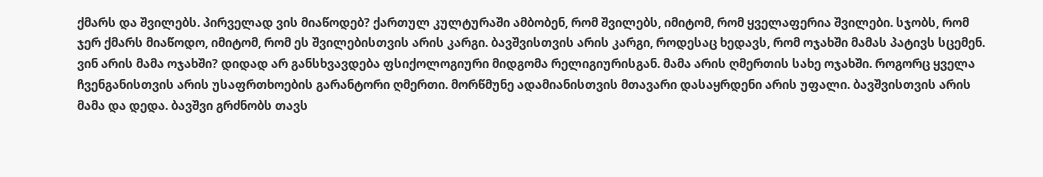ქმარს და შვილებს. პირველად ვის მიაწოდებ? ქართულ კულტურაში ამბობენ, რომ შვილებს, იმიტომ, რომ ყველაფერია შვილები. სჯობს, რომ ჯერ ქმარს მიაწოდო, იმიტომ, რომ ეს შვილებისთვის არის კარგი. ბავშვისთვის არის კარგი, როდესაც ხედავს, რომ ოჯახში მამას პატივს სცემენ. ვინ არის მამა ოჯახში? დიდად არ განსხვავდება ფსიქოლოგიური მიდგომა რელიგიურისგან. მამა არის ღმერთის სახე ოჯახში. როგორც ყველა ჩვენგანისთვის არის უსაფრთხოების გარანტორი ღმერთი. მორწმუნე ადამიანისთვის მთავარი დასაყრდენი არის უფალი. ბავშვისთვის არის მამა და დედა. ბავშვი გრძნობს თავს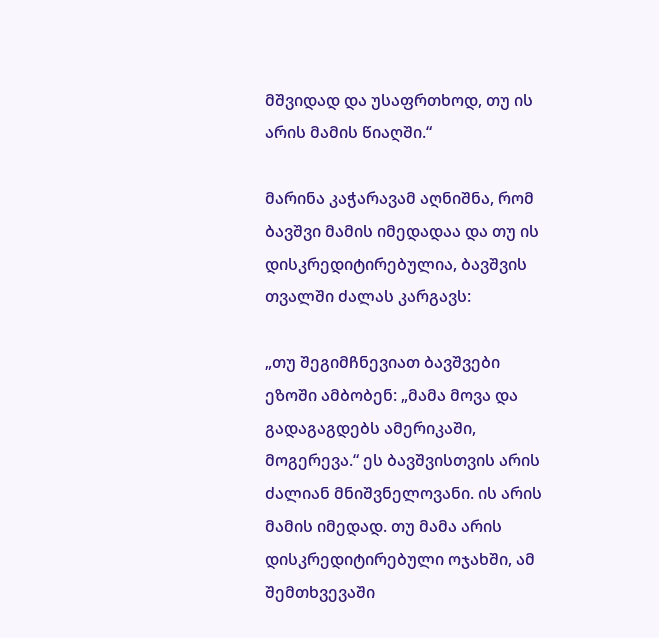მშვიდად და უსაფრთხოდ, თუ ის არის მამის წიაღში.“

მარინა კაჭარავამ აღნიშნა, რომ ბავშვი მამის იმედადაა და თუ ის დისკრედიტირებულია, ბავშვის თვალში ძალას კარგავს:

„თუ შეგიმჩნევიათ ბავშვები ეზოში ამბობენ: „მამა მოვა და გადაგაგდებს ამერიკაში, მოგერევა.“ ეს ბავშვისთვის არის ძალიან მნიშვნელოვანი. ის არის მამის იმედად. თუ მამა არის დისკრედიტირებული ოჯახში, ამ შემთხვევაში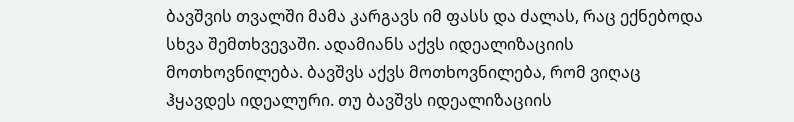ბავშვის თვალში მამა კარგავს იმ ფასს და ძალას, რაც ექნებოდა სხვა შემთხვევაში. ადამიანს აქვს იდეალიზაციის მოთხოვნილება. ბავშვს აქვს მოთხოვნილება, რომ ვიღაც ჰყავდეს იდეალური. თუ ბავშვს იდეალიზაციის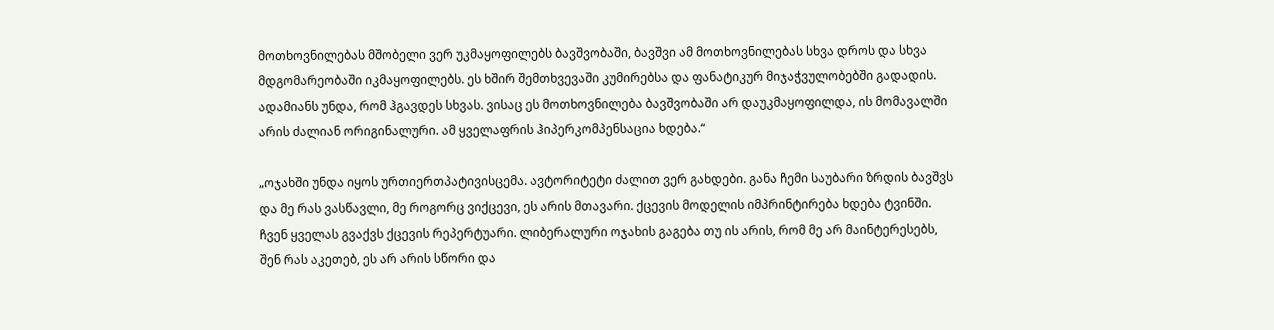მოთხოვნილებას მშობელი ვერ უკმაყოფილებს ბავშვობაში, ბავშვი ამ მოთხოვნილებას სხვა დროს და სხვა მდგომარეობაში იკმაყოფილებს. ეს ხშირ შემთხვევაში კუმირებსა და ფანატიკურ მიჯაჭვულობებში გადადის. ადამიანს უნდა, რომ ჰგავდეს სხვას. ვისაც ეს მოთხოვნილება ბავშვობაში არ დაუკმაყოფილდა, ის მომავალში არის ძალიან ორიგინალური. ამ ყველაფრის ჰიპერკომპენსაცია ხდება.“

„ოჯახში უნდა იყოს ურთიერთპატივისცემა. ავტორიტეტი ძალით ვერ გახდები. განა ჩემი საუბარი ზრდის ბავშვს და მე რას ვასწავლი, მე როგორც ვიქცევი, ეს არის მთავარი. ქცევის მოდელის იმპრინტირება ხდება ტვინში. ჩვენ ყველას გვაქვს ქცევის რეპერტუარი. ლიბერალური ოჯახის გაგება თუ ის არის, რომ მე არ მაინტერესებს, შენ რას აკეთებ, ეს არ არის სწორი და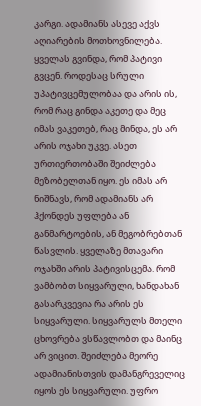კარგი. ადამიანს ასევე აქვს აღიარების მოთხოვნილება. ყველას გვინდა, რომ პატივი გვცენ. როდესაც სრული უპატივცემულობაა და არის ის, რომ რაც გინდა აკეთე და მეც იმას ვაკეთებ, რაც მინდა, ეს არ არის ოჯახი უკვე. ასეთ ურთიერთობაში შეიძლება მეზობელთან იყო. ეს იმას არ ნიშნავს, რომ ადამიანს არ ჰქონდეს უფლება ან განმარტოების, ან მეგობრებთან წასვლის. ყველაზე მთავარი ოჯახში არის პატივისცემა. რომ ვამბობთ სიყვარული, ხანდახან გასარკვევია რა არის ეს სიყვარული. სიყვარულს მთელი ცხოვრება ვსწავლობთ და მაინც არ ვიცით. შეიძლება მეორე ადამიანისთვის დამანგრეველიც იყოს ეს სიყვარული. უფრო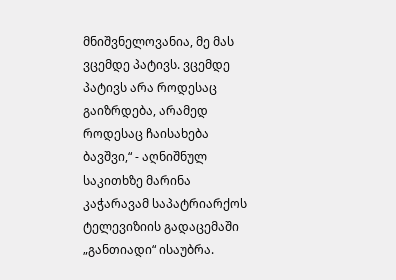მნიშვნელოვანია, მე მას ვცემდე პატივს. ვცემდე პატივს არა როდესაც გაიზრდება, არამედ როდესაც ჩაისახება ბავშვი,“ - აღნიშნულ საკითხზე მარინა კაჭარავამ საპატრიარქოს ტელევიზიის გადაცემაში „განთიადი“ ისაუბრა.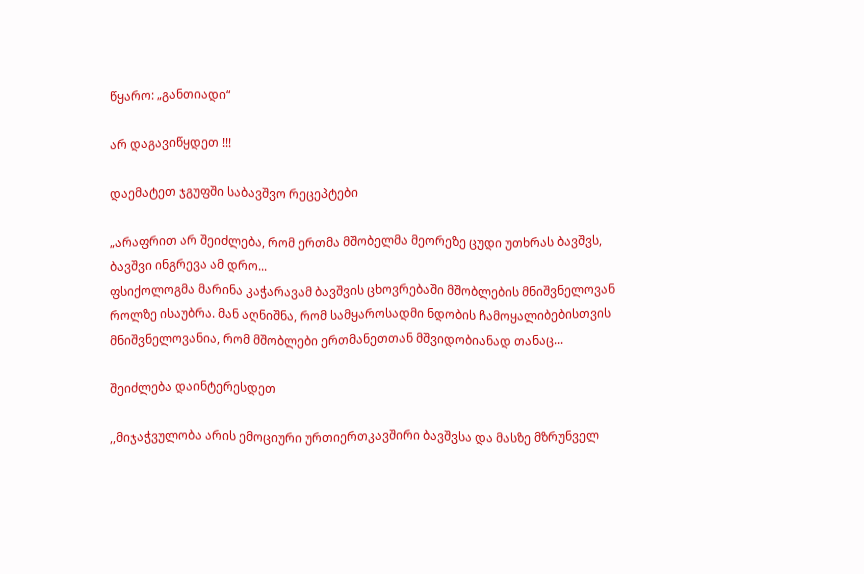წყარო: „განთიადი“

არ დაგავიწყდეთ !!!

დაემატეთ ჯგუფში საბავშვო რეცეპტები

„არაფრით არ შეიძლება, რომ ერთმა მშობელმა მეორეზე ცუდი უთხრას ბავშვს, ბავშვი ინგრევა ამ დრო...
ფსიქოლოგმა მარინა კაჭარავამ ბავშვის ცხოვრებაში მშობლების მნიშვნელოვან როლზე ისაუბრა. მან აღნიშნა, რომ სამყაროსადმი ნდობის ჩამოყალიბებისთვის მნიშვნელოვანია, რომ მშობლები ერთმანეთთან მშვიდობიანად თანაც...

შეიძლება დაინტერესდეთ

,,მიჯაჭვულობა არის ემოციური ურთიერთკავშირი ბავშვსა და მასზე მზრუნველ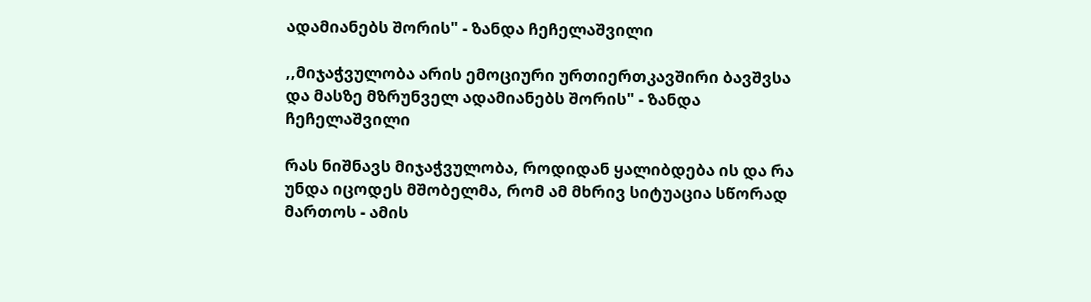ადამიანებს შორის" - ზანდა ჩეჩელაშვილი

,,მიჯაჭვულობა არის ემოციური ურთიერთკავშირი ბავშვსა და მასზე მზრუნველ ადამიანებს შორის" - ზანდა ჩეჩელაშვილი

რას ნიშნავს მიჯაჭვულობა, როდიდან ყალიბდება ის და რა უნდა იცოდეს მშობელმა, რომ ამ მხრივ სიტუაცია სწორად მართოს - ამის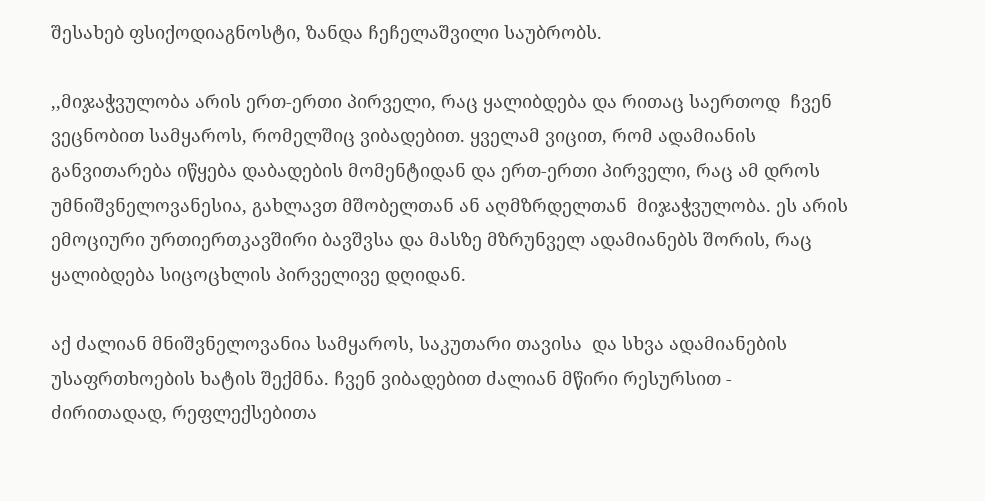შესახებ ფსიქოდიაგნოსტი, ზანდა ჩეჩელაშვილი საუბრობს.

,,მიჯაჭვულობა არის ერთ-ერთი პირველი, რაც ყალიბდება და რითაც საერთოდ  ჩვენ ვეცნობით სამყაროს, რომელშიც ვიბადებით. ყველამ ვიცით, რომ ადამიანის განვითარება იწყება დაბადების მომენტიდან და ერთ-ერთი პირველი, რაც ამ დროს უმნიშვნელოვანესია, გახლავთ მშობელთან ან აღმზრდელთან  მიჯაჭვულობა. ეს არის ემოციური ურთიერთკავშირი ბავშვსა და მასზე მზრუნველ ადამიანებს შორის, რაც ყალიბდება სიცოცხლის პირველივე დღიდან.

აქ ძალიან მნიშვნელოვანია სამყაროს, საკუთარი თავისა  და სხვა ადამიანების უსაფრთხოების ხატის შექმნა. ჩვენ ვიბადებით ძალიან მწირი რესურსით - ძირითადად, რეფლექსებითა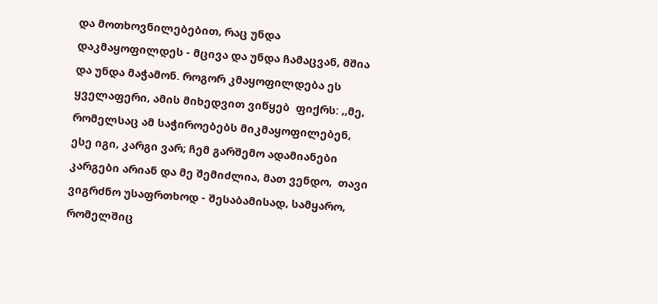და მოთხოვნილებებით, რაც უნდა დაკმაყოფილდეს - მცივა და უნდა ჩამაცვან, მშია და უნდა მაჭამონ. როგორ კმაყოფილდება ეს ყველაფერი, ამის მიხედვით ვიწყებ  ფიქრს: ,,მე, რომელსაც ამ საჭიროებებს მიკმაყოფილებენ, ესე იგი, კარგი ვარ; ჩემ გარშემო ადამიანები კარგები არიან და მე შემიძლია, მათ ვენდო,  თავი ვიგრძნო უსაფრთხოდ - შესაბამისად, სამყარო, რომელშიც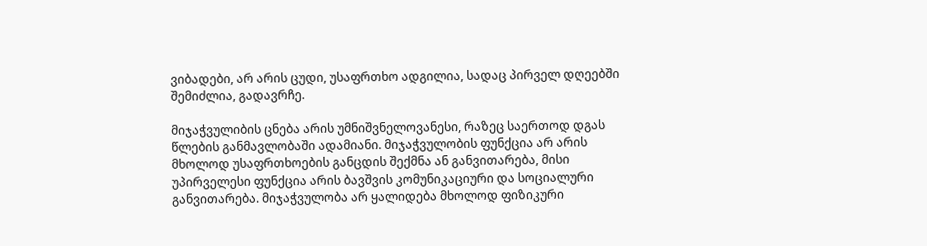ვიბადები, არ არის ცუდი, უსაფრთხო ადგილია, სადაც პირველ დღეებში შემიძლია, გადავრჩე.

მიჯაჭვულიბის ცნება არის უმნიშვნელოვანესი, რაზეც საერთოდ დგას წლების განმავლობაში ადამიანი. მიჯაჭვულობის ფუნქცია არ არის  მხოლოდ უსაფრთხოების განცდის შექმნა ან განვითარება, მისი უპირველესი ფუნქცია არის ბავშვის კომუნიკაციური და სოციალური განვითარება. მიჯაჭვულობა არ ყალიდება მხოლოდ ფიზიკური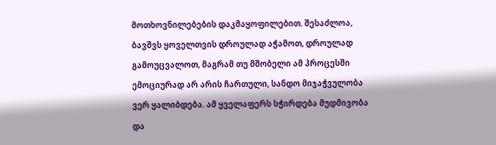მოთხოვნილებების დაკმაყოფილებით. შესაძლოა, ბავშვს ყოველთვის დროულად აჭამოთ, დროულად გამოუცვალოთ, მაგრამ თუ მშობელი ამ პროცესში ემოციურად არ არის ჩართული, სანდო მიჯაჭვულობა ვერ ყალიბდება. ამ ყველაფერს სჭირდება მუდმივობა და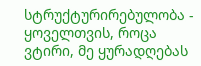სტრუქტურირებულობა -  ყოველთვის, როცა ვტირი, მე ყურადღებას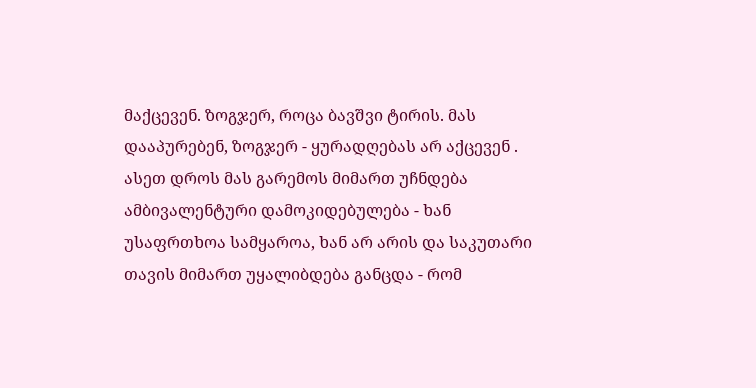მაქცევენ. ზოგჯერ, როცა ბავშვი ტირის. მას დააპურებენ, ზოგჯერ - ყურადღებას არ აქცევენ . ასეთ დროს მას გარემოს მიმართ უჩნდება ამბივალენტური დამოკიდებულება - ხან უსაფრთხოა სამყაროა, ხან არ არის და საკუთარი თავის მიმართ უყალიბდება განცდა - რომ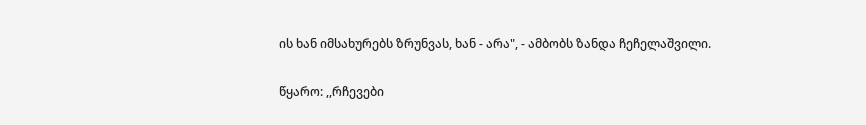ის ხან იმსახურებს ზრუნვას, ხან - არა", - ამბობს ზანდა ჩეჩელაშვილი.

წყარო: ,,რჩევები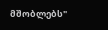მშობლებს"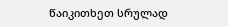წაიკითხეთ სრულად